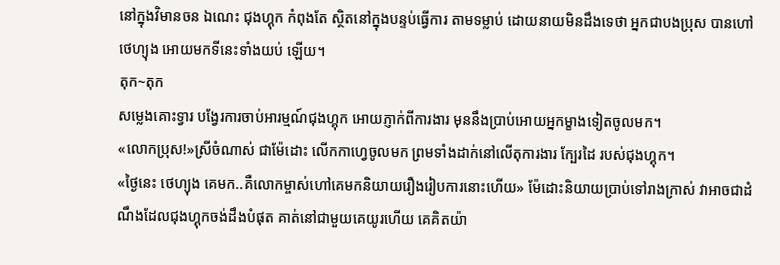នៅក្នុងវិមានចន ឯណេះ ជុងហ្គុក កំពុងតែ ស្ថិតនៅក្នុងបន្ទប់ធ្វើការ តាមទម្លាប់ ដោយនាយមិនដឹងទេថា អ្នកជាបងប្រុស បានហៅថេហ្យុង អោយមកទីនេះទាំងយប់ ឡើយ។
តុក~តុក
សម្លេងគោះទ្វារ បង្វែរការចាប់អារម្មណ៍ជុងហ្គុក អោយភ្ញាក់ពីការងារ មុននឹងប្រាប់អោយអ្នកម្ខាងទៀតចូលមក។
«លោកប្រុស!»ស្រីចំណាស់ ជាម៉ែដោះ លើកកាហ្វេចូលមក ព្រមទាំងដាក់នៅលើតុការងារ ក្បែរដៃ របស់ជុងហ្គុក។
«ថ្ងៃនេះ ថេហ្យុង គេមក..គឺលោកម្ចាស់ហៅគេមកនិយាយរឿងរៀបការនោះហើយ» ម៉ែដោះនិយាយប្រាប់ទៅរាងក្រាស់ វាអាចជាដំណឹងដែលជុងហ្គុកចង់ដឹងបំផុត គាត់នៅជាមួយគេយូរហើយ គេគិតយ៉ា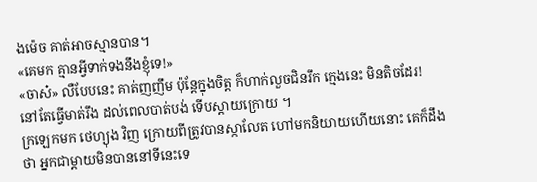ងម៉េច គាត់អាចស្មានបាន។
«គេមក គ្មានអ្វីទាក់ទងនឹងខ្ញុំទេ!»
«ចាស៎» លឺបែបនេះ គាត់ញញឹម ប៉ុន្តែក្នុងចិត្ត ក៏ហាក់លួចជិនរឹក ក្មេងនេះ មិនតិចដែរ! នៅតែធ្វើមាត់រឹង ដល់ពេលបាត់បង់ ទើបស្ដាយក្រោយ ។
ក្រឡេកមក ថេហ្យុង វិញ ក្រោយពីត្រូវបានស្កាលែត ហៅមកនិយាយហើយនោះ គេក៏ដឹងថា អ្នកជាម្ដាយមិនបាននៅទីនេះទេ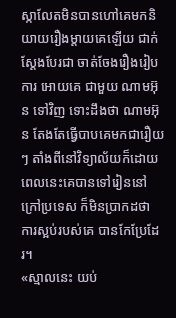ស្កាលែតមិនបានហៅគេមកនិយាយរឿងម្ដាយគេឡើយ ជាក់ស្តែងបែរជា ចាត់ចែងរឿងរៀបការ អោយគេ ជាមួយ ណាមអ៊ុន ទៅវិញ ទោះដឹងថា ណាមអ៊ុន តែងតែធ្វើបាបគេមកជារឿយៗ តាំងពីនៅវិទ្យាល័យក៏ដោយ ពេលនេះគេបានទៅរៀននៅក្រៅប្រទេស ក៏មិនប្រាកដថា ការស្អប់របស់គេ បានកែប្រែដែរ។
«ស្មាលនេះ យប់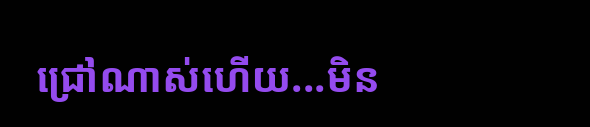ជ្រៅណាស់ហើយ...មិន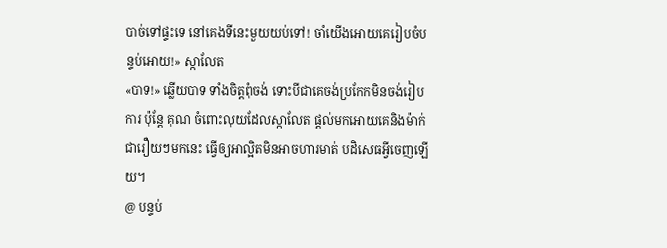បាច់ទៅផ្ទះទេ នៅគេងទីនេះមួយយប់ទៅ! ចាំយើងអោយគេរៀបចំបន្ទប់អោយ!» ស្កាលែត
«បាទ!» ឆ្លើយបាទ ទាំងចិត្ដពុំចង់ ទោះបីជាគេចង់ប្រកែកមិនចង់រៀបការ ប៉ុន្តែ គុណ ចំពោះលុយដែលស្កាលែត ផ្ដល់មកអោយគេនិងម៉ាក់ ជារឿយៗមកនេះ ធ្វើឲ្យអាល្អិតមិនអាចហារមាត់ បដិសេធអ្វីចេញឡើយ។
@ បន្ទប់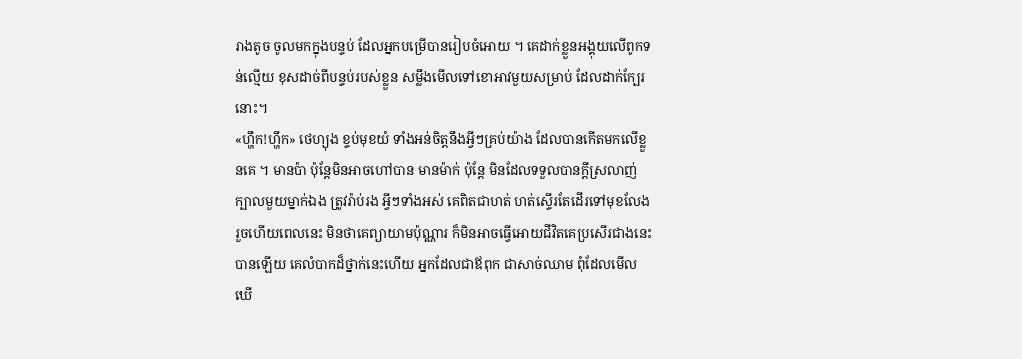រាងតូច ចូលមកក្នុងបន្ទប់ ដែលអ្នកបម្រើបានរៀបចំអោយ ។ គេដាក់ខ្លួនអង្គុយលើពូកទន់ល្មើយ ខុសដាច់ពីបន្ទប់របស់ខ្លួន សម្លឹងមើលទៅខោអាវមួយសម្រាប់ ដែលដាក់ក្បែរនោះ។
«ហ្ហឹក!ហ្ហឹក» ថេហ្យុង ខ្ទប់មុខយំ ទាំងអន់ចិត្ដនឹងអ្វីៗគ្រប់យ៉ាង ដែលបានកើតមកលើខ្លួនគេ ។ មានប៉ា ប៉ុន្តែមិនអាចហៅបាន មានម៉ាក់ ប៉ុន្តែ មិនដែលទទួលបានក្ដីស្រលាញ់ ក្បាលមួយម្នាក់ឯង ត្រូវរ៉ាប់រង អ្វីៗទាំងអស់ គេពិតជាហត់ ហត់ស្ទើរតែដើរទៅមុខលែងរួចហើយពេលនេះ មិនថាគេព្យាយាមប៉ុណ្ណារ ក៏មិនអាចធ្វើអោយជីវិតគេប្រសើរជាងនេះបានឡើយ គេលំបាកដ៏ថ្នាក់នេះហើយ អ្នកដែលជាឪពុក ជាសាច់ឈាម ពុំដែលមើលឃើ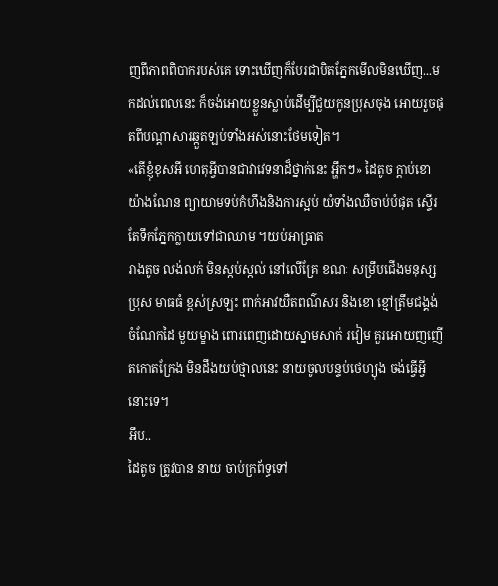ញពីភាពពិបាករបស់គេ ទោះឃើញក៏បែរជាបិតភ្នែកមើលមិនឃើញ...មកដល់ពេលនេះ ក៏ចង់អោយខ្លួនស្លាប់ដើម្បីជួយកូនប្រុសចុង អោយរួចផុតពីបណ្តាសារឆ្កួតឡប់ទាំងអស់នោះថែមទៀត។
«តើខ្ញុំខុសអី ហេតុអ្វីបានជាវាវេទនាដ៏ថ្នាក់នេះ អ្ហឹកៗ» ដៃតូច ក្ដាប់ខោយ៉ាងណែន ព្យាយាមទប់កំហឹងនិងការស្អប់ យំទាំងឈឺចាប់បំផុត ស្ទើរតែទឹកភ្នែកក្លាយទៅជាឈាម ។យប់អាធ្រាត
រាងតូច លង់លក់ មិនស្កប់ស្កល់ នៅលើគ្រែ ខណៈ សម្រឹបជើងមនុស្សប្រុស មាធធំ ខ្ពស់ស្រឡះ ពាក់អាវយឺតពណ៌សរ និងខោ ខ្មៅត្រឹមជង្គង់ ចំណែកដៃ មួយម្ខាង ពោរពេញដោយស្នាមសាក់ រវៀម គួរអោយញញើតកោតក្រែង មិនដឹងយប់ថ្មាលនេះ នាយចូលបន្ទប់ថេហ្យុង ចង់ធ្វើអ្វីនោះទេ។
អឹប..
ដៃតូច ត្រូវបាន នាយ ចាប់ក្រព័ទ្ធទៅ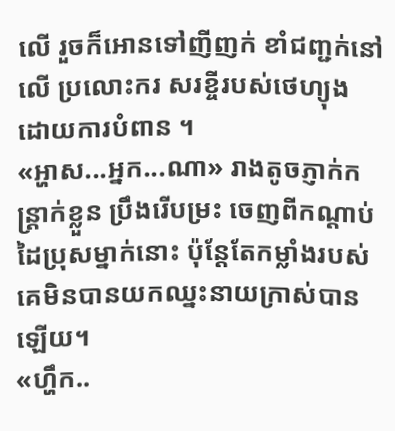លើ រួចក៏អោនទៅញីញក់ ខាំជញ្ជក់នៅលើ ប្រលោះករ សរខ្ចីរបស់ថេហ្យុង ដោយការបំពាន ។
«អ្ហាស...អ្នក...ណា» រាងតូចភ្ញាក់កន្រ្តាក់ខ្លួន ប្រឹងរើបម្រះ ចេញពីកណ្ដាប់ដៃប្រុសម្នាក់នោះ ប៉ុន្តែតែកម្លាំងរបស់គេមិនបានយកឈ្នះនាយក្រាស់បានឡើយ។
«ហ្ហឹក..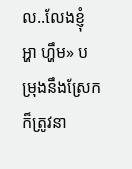ល..លែងខ្ញុំ អ្ហា ហ្ហឹម» បម្រុងនឹងស្រែក ក៏ត្រូវនា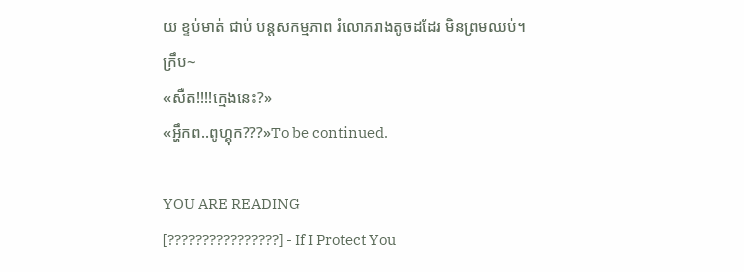យ ខ្ទប់មាត់ ជាប់ បន្តសកម្មភាព រំលោភរាងតូចដដែរ មិនព្រមឈប់។
ក្រឹប~
«សឺត!!!!ក្មេងនេះ?»
«អ្ហឹកព..ពូហ្គុក???»To be continued.

YOU ARE READING
[????????????????] - If I Protect You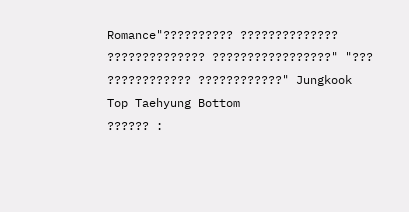Romance"?????????? ?????????????? ?????????????? ?????????????????" "??? ???????????? ????????????" Jungkook Top Taehyung Bottom
?????? :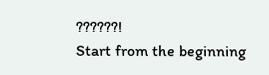??????!
Start from the beginning